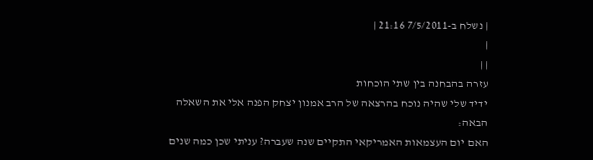| נשלח ב-7/5/2011 21:16 |
|
| |
עזרה בהבחנה בין שתי הוכחות
ידיד שלי שהיה נוכח בהרצאה של הרב אמנון יצחק הפנה אלי את השאלה הבאה:
האם יום העצמאות האמריקאי התקיים שנה שעברה? עניתי שכן כמה שנים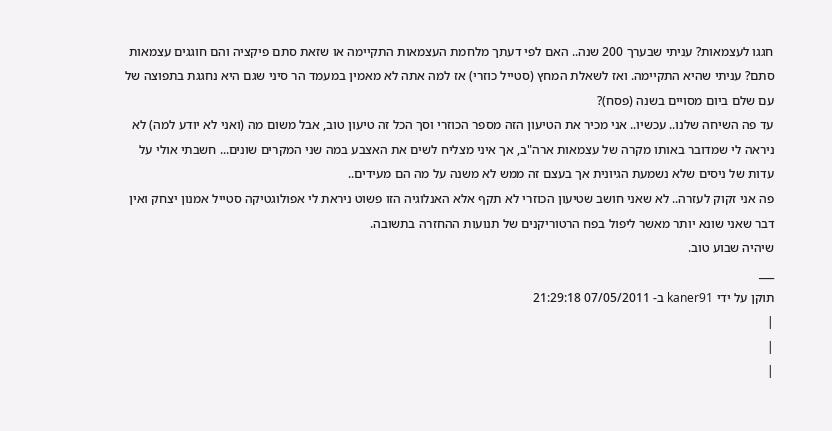חגגו לעצמאות? עניתי שבערך 200 שנה.. האם לפי דעתך מלחמת העצמאות התקיימה או שזאת סתם פיקציה והם חוגגים עצמאות סתם? עניתי שהיא התקיימה. ואז לשאלת המחץ (סטייל כוזרי) אז למה אתה לא מאמין במעמד הר סיני שגם היא נחגגת בתפוצה של עם שלם ביום מסויים בשנה (פסח)?
עד פה השיחה שלנו.. עכשיו.. אני מכיר את הטיעון הזה מספר הכוזרי וסך הכל זה טיעון טוב, אבל משום מה (ואני לא יודע למה) לא ניראה לי שמדובר באותו מקרה של עצמאות ארה"ב, אך איני מצליח לשים את האצבע במה שני המקרים שונים... חשבתי אולי על עדות של ניסים שלא נשמעת הגיונית אך בעצם זה ממש לא משנה על מה הם מעידים..
פה אני זקוק לעזרה.. לא שאני חושב שטיעון הכוזרי לא תקף אלא האנלוגיה הזו פשוט ניראת לי אפולוגטיקה סטייל אמנון יצחק ואין דבר שאני שונא יותר מאשר ליפול בפח הרטוריקנים של תנועות ההחזרה בתשובה.
שיהיה שבוע טוב.
___
תוקן על ידי kaner91 ב- 07/05/2011 21:29:18
|
|
|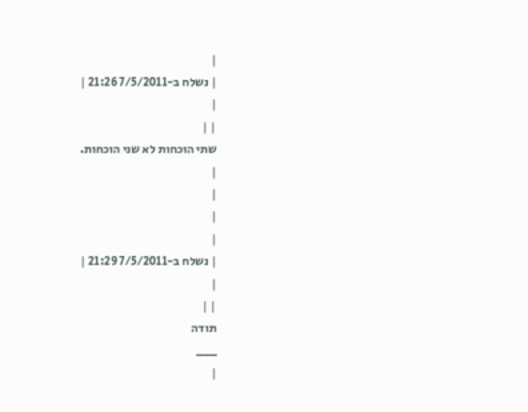|
| נשלח ב-7/5/2011 21:26 |
|
| |
שתי הוכחות לא שני הוכחות.
|
|
|
|
| נשלח ב-7/5/2011 21:29 |
|
| |
תודה
___
|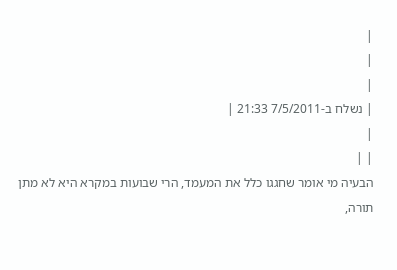|
|
|
| נשלח ב-7/5/2011 21:33 |
|
| |
הבעיה מי אומר שחגגו כלל את המעמד, הרי שבועות במקרא היא לא מתן תורה,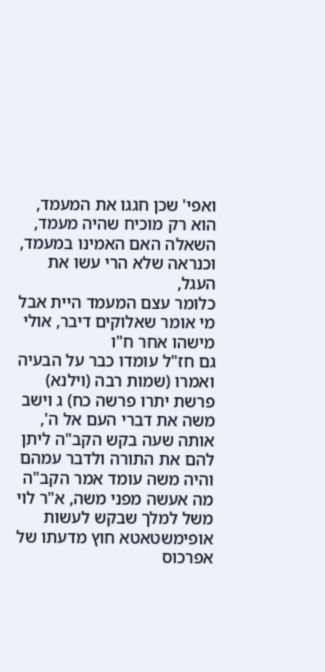ואפי' שכן חגגו את המעמד, הוא רק מוכיח שהיה מעמד, השאלה האם האמינו במעמד, וכנראה שלא הרי עשו את העגל,
כלומר עצם המעמד היית אבל מי אומר שאלוקים דיבר, אולי מישהו אחר ח"ו
גם חז"ל עומדו כבר על הבעיה ואמרו (שמות רבה (וילנא) פרשת יתרו פרשה כח) ג וישב משה את דברי העם אל ה', אותה שעה בקש הקב"ה ליתן להם את התורה ולדבר עמהם והיה משה עומד אמר הקב"ה מה אעשה מפני משה, א"ר לוי משל למלך שבקש לעשות אופימשטאטא חוץ מדעתו של אפרכוס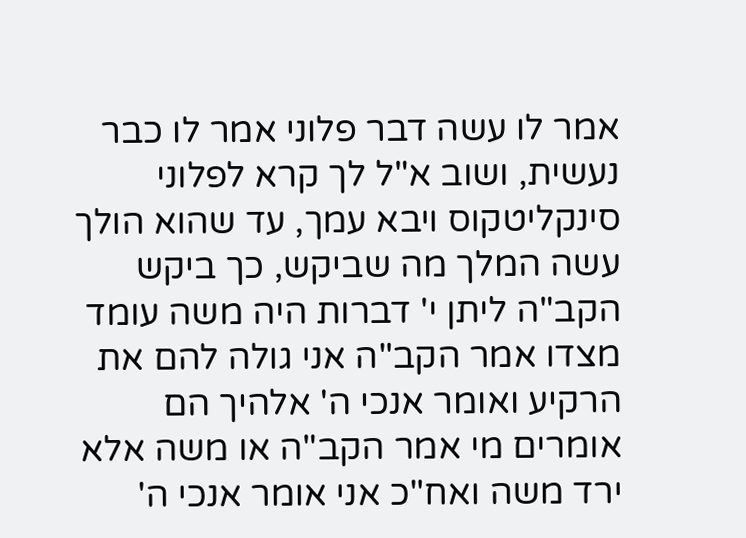אמר לו עשה דבר פלוני אמר לו כבר נעשית, ושוב א"ל לך קרא לפלוני סינקליטקוס ויבא עמך, עד שהוא הולך עשה המלך מה שביקש, כך ביקש הקב"ה ליתן י' דברות היה משה עומד מצדו אמר הקב"ה אני גולה להם את הרקיע ואומר אנכי ה' אלהיך הם אומרים מי אמר הקב"ה או משה אלא ירד משה ואח"כ אני אומר אנכי ה'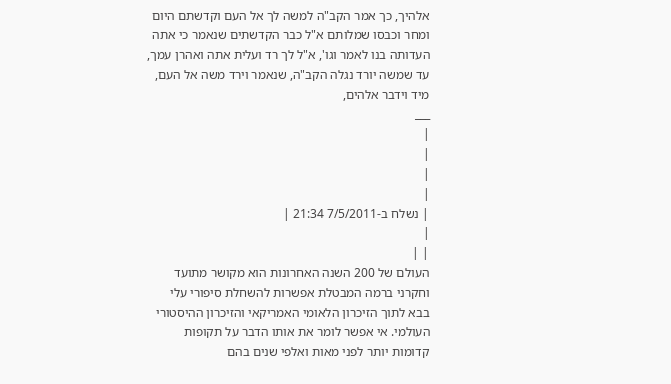אלהיך, כך אמר הקב"ה למשה לך אל העם וקדשתם היום ומחר וכבסו שמלותם א"ל כבר הקדשתים שנאמר כי אתה העדותה בנו לאמר וגו', א"ל לך רד ועלית אתה ואהרן עמך, עד שמשה יורד נגלה הקב"ה, שנאמר וירד משה אל העם, מיד וידבר אלהים,
___
|
|
|
|
| נשלח ב-7/5/2011 21:34 |
|
| |
העולם של 200 השנה האחרונות הוא מקושר מתועד וחקרני ברמה המבטלת אפשרות להשחלת סיפורי עלי בבא לתוך הזיכרון הלאומי האמריקאי והזיכרון ההיסטורי העולמי. אי אפשר לומר את אותו הדבר על תקופות קדומות יותר לפני מאות ואלפי שנים בהם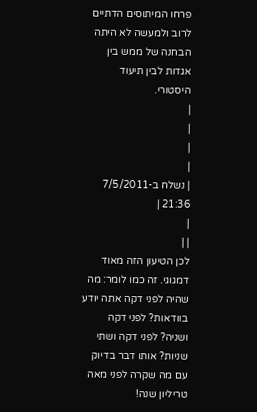פרחו המיתוסים הדתיים לרוב ולמעשה לא היתה הבחנה של ממש בין אגדות לבין תיעוד היסטורי.
|
|
|
|
| נשלח ב-7/5/2011 21:36 |
|
| |
לכן הטיעון הזה מאוד דמגוגי. זה כמו לומר: מה שהיה לפני דקה אתה יודע בוודאות? לפני דקה ושניה? לפני דקה ושתי שניות? אותו דבר בדיוק עם מה שקרה לפני מאה טריליון שנה!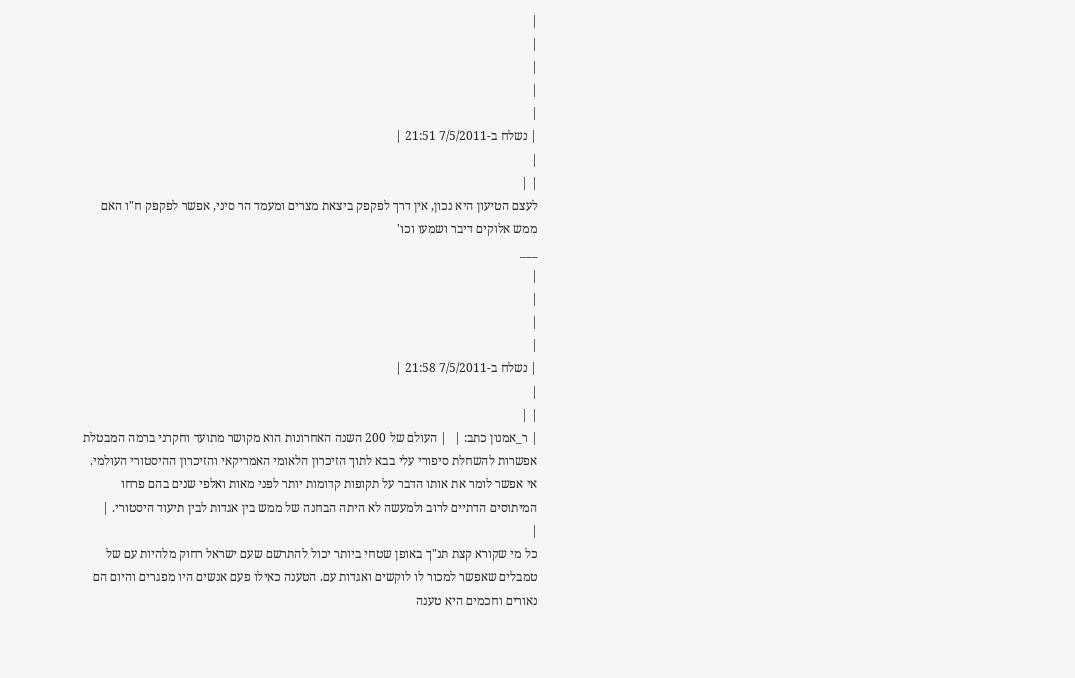|
|
|
|
|
| נשלח ב-7/5/2011 21:51 |
|
| |
לעצם הטיעון היא נכון, אין דרך לפקפק ביצאת מצרים ומעמד הר סיני, אפשר לפקפק ח"ו האם ממש אלוקים דיבר ושמעו וכו'
___
|
|
|
|
| נשלח ב-7/5/2011 21:58 |
|
| |
| ר_אמנון כתב: |  | העולם של 200 השנה האחרונות הוא מקושר מתועד וחקרני ברמה המבטלת אפשרות להשחלת סיפורי עלי בבא לתוך הזיכרון הלאומי האמריקאי והזיכרון ההיסטורי העולמי. אי אפשר לומר את אותו הדבר על תקופות קדומות יותר לפני מאות ואלפי שנים בהם פרחו המיתוסים הדתיים לרוב ולמעשה לא היתה הבחנה של ממש בין אגדות לבין תיעוד היסטורי. |
|
כל מי שקורא קצת תנ"ך באופן שטחי ביותר יכול להתרשם שעם ישראל רחוק מלהיות עם של טמבלים שאפשר למכור לו לוקשים ואגדות עם. הטענה כאילו פעם אנשים היו מפגרים והיום הם נאורים וחכמים היא טענה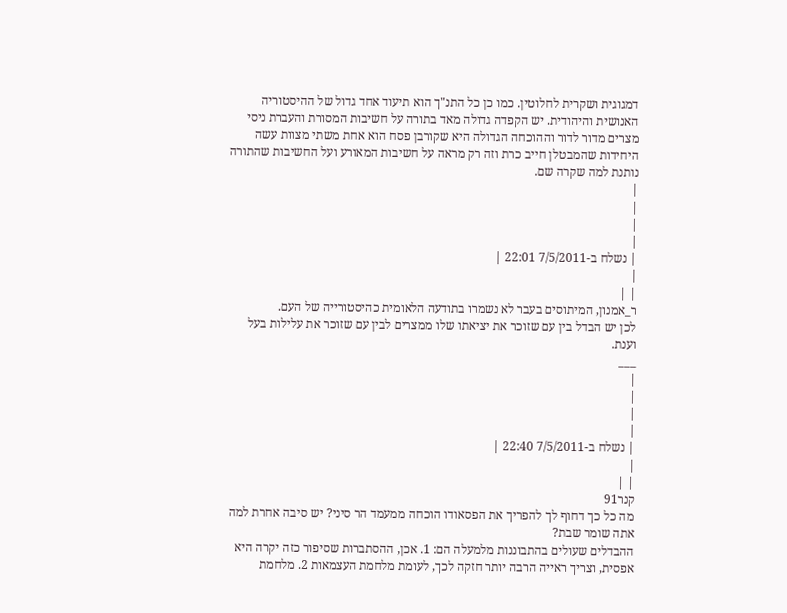דמגוגית ושקרית לחלוטין. כמו כן כל התנ"ך הוא תיעוד אחד גדול של ההיסטוריה האנושית והיהודית. יש הקפדה גדולה מאד בתורה על חשיבות המסורת והעברת ניסי מצרים מדור לדור וההוכחה הגדולה היא שקורבן פסח הוא אחת משתי מצוות עשה היחידות שהמבטלן חייב כרת וזה רק מראה על חשיבות המאורע ועל החשיבות שהתורה נותנת למה שקרה שם.
|
|
|
|
| נשלח ב-7/5/2011 22:01 |
|
| |
ר_אמנון, המיתוסים בעבר לא נשמרו בתודעה הלאומית כהיסטורייה של העם.
לכן יש הבדל בין עם שזוכר את יציאתו שלו ממצרים לבין עם שזוכר את עלילות בעל וענת.
___
|
|
|
|
| נשלח ב-7/5/2011 22:40 |
|
| |
קנר91
מה כל כך דחוף לך להפריך את הפסאודו הוכחה ממעמד הר סיני? יש סיבה אחרת למה אתה שומר שבת?
ההבדלים שעולים בהתבוננות מלמעלה הם: 1. אכן, ההסתברות שסיפור כזה יקרה היא אפסית, וצריך ראייה הרבה יותר חזקה לכך, לעומת מלחמת העצמאות 2. מלחמת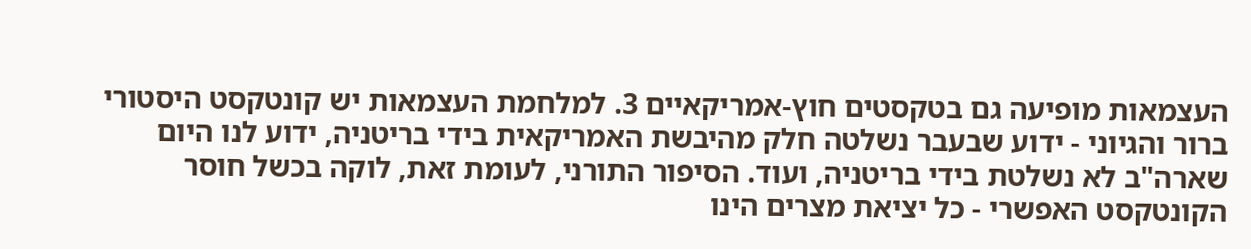העצמאות מופיעה גם בטקסטים חוץ-אמריקאיים 3. למלחמת העצמאות יש קונטקסט היסטורי ברור והגיוני - ידוע שבעבר נשלטה חלק מהיבשת האמריקאית בידי בריטניה, ידוע לנו היום שארה"ב לא נשלטת בידי בריטניה, ועוד. הסיפור התורני, לעומת זאת, לוקה בכשל חוסר הקונטקסט האפשרי - כל יציאת מצרים הינו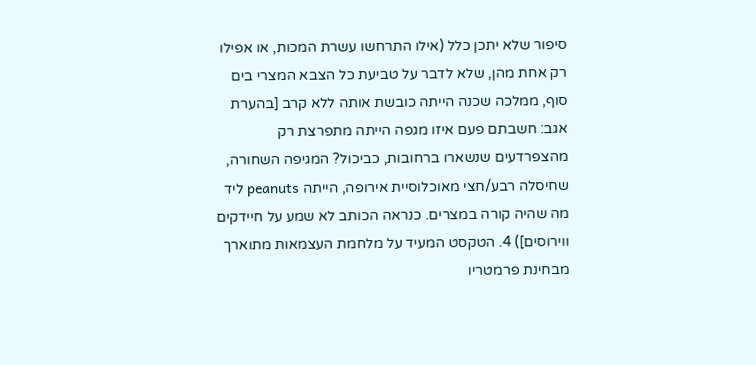סיפור שלא יתכן כלל (אילו התרחשו עשרת המכות, או אפילו רק אחת מהן, שלא לדבר על טביעת כל הצבא המצרי בים סוף, ממלכה שכנה הייתה כובשת אותה ללא קרב [בהערת אגב: חשבתם פעם איזו מגפה הייתה מתפרצת רק מהצפרדעים שנשארו ברחובות, כביכול? המגיפה השחורה, שחיסלה רבע/חצי מאוכלוסיית אירופה, הייתה peanuts ליד מה שהיה קורה במצרים. כנראה הכותב לא שמע על חיידקים ווירוסים]) 4. הטקסט המעיד על מלחמת העצמאות מתוארך מבחינת פרמטריו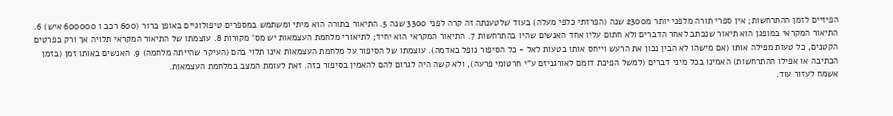הפיזיים לזמן ההתרחשות; אין ספרי תורה מלפני יותר מ2300 שנה (הפרזתי כלפי מעלה) בעוד שלטענתה זה קרה לפני 3300 שנה 5. התיאור בתורה הוא מיתי ומשתמש במספרים טיפולוגיים באופן ברור (600 רכב ו 600000 איש) 6. התיאור המקראי במופגן הוא תיאור שנכתב לאחר הדברים ולא חתום עליו אחד האנשים שהיו בהתרחשות 7. התיאור המקראי הוא יחיד; לתיאורי מלחמת העצמאות יש מס' מקורות 8. עוצמתו של התיאור המקראי תלויה אך ורק בפרטים הקטנים, כל טעות מפילה אותו (אם מישהו לא הבין נכון את הרעש וייחס אותו בטעות לאל - כל הסיפור נופל באדמה). עוצמתו של הסיפור על מלחמת העצמאות אינו תלוי בהם (העיקר שהייתה מלחמה) 9. האנשים באותו זמן (בזמן הכתיבה או אפילו ההתרחשות) האמינו בכל מיני דברים (למשל הפיכת דומם לאורגניזם ע"י חרטומי פרעה), ולא קשה היה לגרום להם להאמין בסיפור כזה. זאת לעומת המצב במלחמת העצמאות.
אשמח לעזור עוד.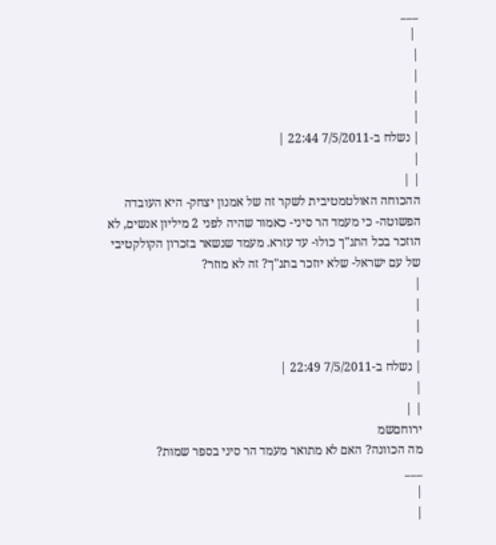___
 |
|
|
|
|
| נשלח ב-7/5/2011 22:44 |
|
| |
ההכוחה האולטמטיבית לשקר זה של אמנון יצחק- היא העובדה הפשוטה- כי מעמד הר סיני- כאמור שהיה לפני 2 מיליון אנשים, לא הוזכר בכל התנ"ך כולו- עד עזרא. מעמד שנשאר בזכרון הקולקטיבי של עם ישראל- שלא יוזכר בתנ"ך? זה לא מוזר?
|
|
|
|
| נשלח ב-7/5/2011 22:49 |
|
| |
ירוחםשמ
מה הכוונה? האם לא מתואר מעמד הר סיני בספר שמות?
___
|
|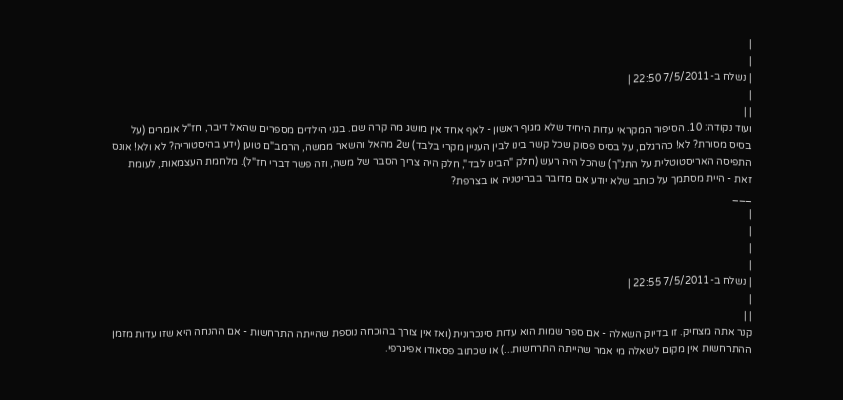|
|
| נשלח ב-7/5/2011 22:50 |
|
| |
ועוד נקודה: 10. הסיפור המקראי עדות היחיד שלא מגוף ראשון - לאף אחד אין מושג מה קרה שם. בגני הילדים מספרים שהאל דיבר, חז"ל אומרים (על בסיס מסורת? לא! כהרגלם, על בסיס פסוק שכל קשר בינו לבין העניין מקרי בלבד) ש2 מהאל והשאר ממשה, הרמב"ם טוען (ידע בהיסטוריה? לא ולא! אונס התפיסה האריסטוטלית על התנ"ך) שהכל היה רעש (חלק "הבינו לבד", חלק היה צריך הסבר של משה, וזה פשר דברי חז"ל). מלחמת העצמאות, לעומת זאת - היית מסתמך על כותב שלא יודע אם מדובר בבריטניה או בצרפת?
___
|
|
|
|
| נשלח ב-7/5/2011 22:55 |
|
| |
קנר אתה מצחיק. זו בדיוק השאלה - אם ספר שמות הוא עדות סינכרונית (ואז אין צורך בהוכחה נוספת שהייתה התרחשות - אם ההנחה היא שזו עדות מזמן ההתרחשות אין מקום לשאלה מי אמר שהייתה התרחשות...) או שכתוב פסאודו אפיגרפי.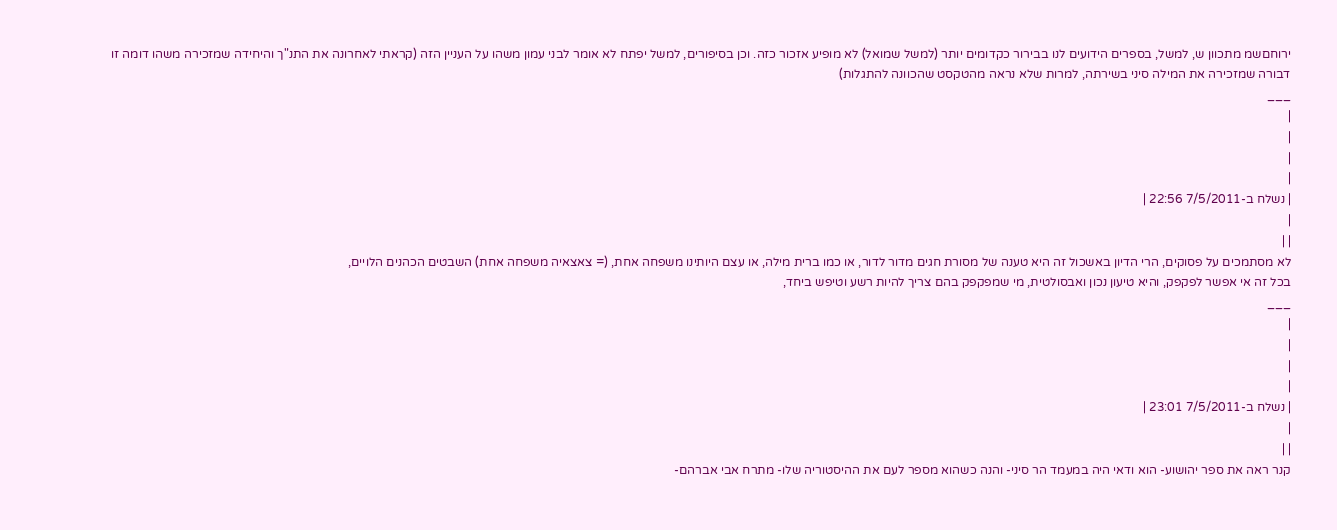ירוחםשמ מתכוון ש, למשל, בספרים הידועים לנו בבירור כקדומים יותר (למשל שמואל) לא מופיע אזכור כזה. וכן בסיפורים, למשל יפתח לא אומר לבני עמון משהו על העניין הזה (קראתי לאחרונה את התנ"ך והיחידה שמזכירה משהו דומה זו דבורה שמזכירה את המילה סיני בשירתה, למרות שלא נראה מהטקסט שהכוונה להתגלות)
___
|
|
|
|
| נשלח ב-7/5/2011 22:56 |
|
| |
לא מסתמכים על פסוקים, הרי הדיון באשכול זה היא טענה של מסורת חגים מדור לדור, או כמו ברית מילה, או עצם היותינו משפחה אחת, (= צאצאיה משפחה אחת) השבטים הכהנים הלויים,
בכל זה אי אפשר לפקפק, והיא טיעון נכון ואבסולטית, מי שמפקפק בהם צריך להיות רשע וטיפש ביחד,
___
|
|
|
|
| נשלח ב-7/5/2011 23:01 |
|
| |
קנר ראה את ספר יהושוע- הוא ודאי היה במעמד הר סיני- והנה כשהוא מספר לעם את ההיסטוריה שלו- מתרח אבי אברהם-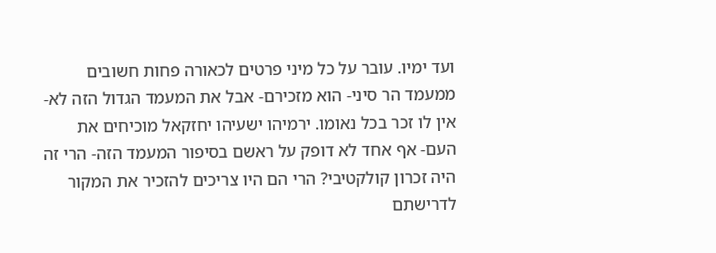ועד ימיו. עובר על כל מיני פרטים לכאורה פחות חשובים ממעמד הר סיני- הוא מזכירם- אבל את המעמד הגדול הזה לא- אין לו זכר בכל נאומו. ירמיהו ישעיהו יחזקאל מוכיחים את העם- אף אחד לא דופק על ראשם בסיפור המעמד הזה- הרי זה היה זכרון קולקטיבי? הרי הם היו צריכים להזכיר את המקור לדרישתם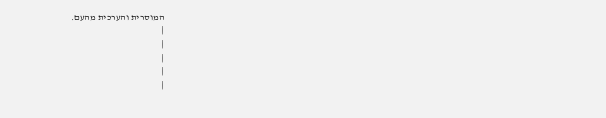המוסרית והערכית מהעם.
|
|
|
|
|